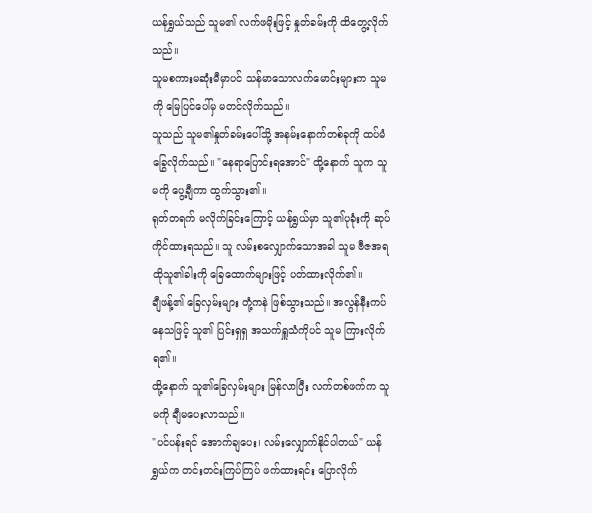ယန်ရွှယ်သည် သူမ၏ လက်ဖမိုးဖြင့် နှုတ်ခမ်းကို ထိတွေ့လိုက်သည်။
သူမစကားမဆုံးမီမှာပင် သန်မာသောလက်မောင်းများက သူမကို မြေပြင်ပေါ်မှ မတင်လိုက်သည်။
သူသည် သူမ၏နှုတ်ခမ်းပေါ်သို့ အနမ်းနောက်တစ်ခုကို ထပ်မံခြွေလိုက်သည်။ "နေရာပြောင်းရအောင်" ထို့နောက် သူက သူမကို ပွေ့ချီကာ ထွက်သွား၏။
ရုတ်တရက် မလိုက်ခြင်းကြောင့် ယန်ရွှယ်မှာ သူ၏ပုခုံးကို ဆုပ်ကိုင်ထားရသည်။ သူ လမ်းစလျှောက်သောအခါ သူမ ဗီဇအရ ထိုသူ၏ခါးကို ခြေထောက်များဖြင့် ပတ်ထားလိုက်၏။
ချီဖန့်၏ ခြေလှမ်းများ တုံ့ကနဲ ဖြစ်သွားသည်။ အလွန်နီးကပ်နေသဖြင့် သူ၏ ပြင်းရှရှ အသက်ရှူသံကိုပင် သူမ ကြားလိုက်ရ၏။
ထို့နောက် သူ၏ခြေလှမ်းများ မြန်လာပြီး လက်တစ်ဖက်က သူမကို ချီမပေးလာသည်။
"ပင်ပန်းရင် အောက်ချပေး၊ လမ်းလျှောက်နိုင်ပါတယ်" ယန်ရွှယ်က တင်းတင်းကြပ်ကြပ် ဖက်ထားရင်း ပြောလိုက်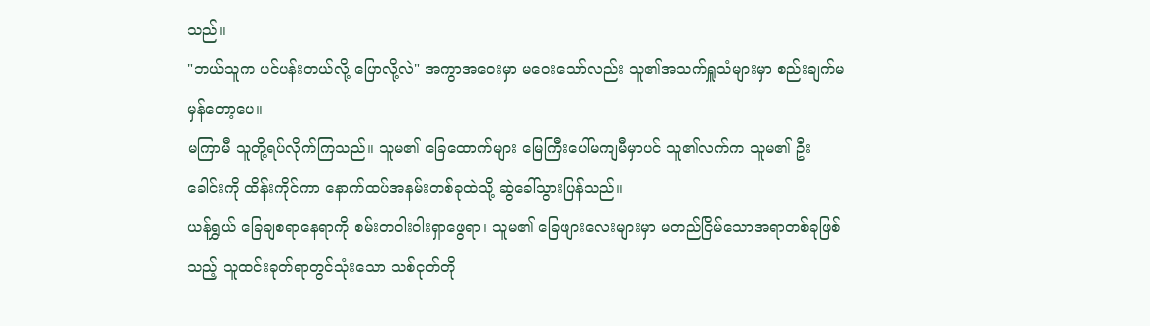သည်။
"ဘယ်သူက ပင်ပန်းတယ်လို့ ပြောလို့လဲ" အကွာအဝေးမှာ မဝေးသော်လည်း သူ၏အသက်ရှူသံများမှာ စည်းချက်မမှန်တော့ပေ။
မကြာမီ သူတို့ရပ်လိုက်ကြသည်။ သူမ၏ ခြေထောက်များ မြေကြီးပေါ်မကျမီမှာပင် သူ၏လက်က သူမ၏ ဦးခေါင်းကို ထိန်းကိုင်ကာ နောက်ထပ်အနမ်းတစ်ခုထဲသို့ ဆွဲခေါ်သွားပြန်သည်။
ယန်ရွှယ် ခြေချစရာနေရာကို စမ်းတဝါးဝါးရှာဖွေရာ၊ သူမ၏ ခြေဖျားလေးများမှာ မတည်ငြိမ်သောအရာတစ်ခုဖြစ်သည့် သူထင်းခုတ်ရာတွင်သုံးသော သစ်ငုတ်တို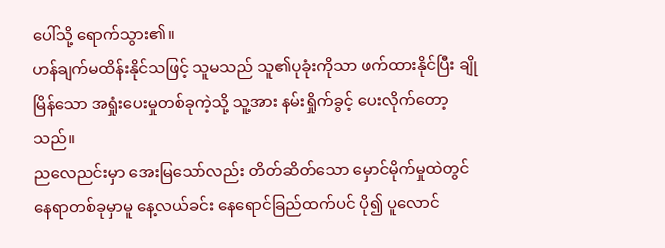ပေါ်သို့ ရောက်သွား၏။
ဟန်ချက်မထိန်းနိုင်သဖြင့် သူမသည် သူ၏ပုခုံးကိုသာ ဖက်ထားနိုင်ပြီး ချိုမြိန်သော အရှုံးပေးမှုတစ်ခုကဲ့သို့ သူ့အား နမ်းရှိုက်ခွင့် ပေးလိုက်တော့သည်။
ညလေညင်းမှာ အေးမြသော်လည်း တိတ်ဆိတ်သော မှောင်မိုက်မှုထဲတွင် နေရာတစ်ခုမှာမူ နေ့လယ်ခင်း နေရောင်ခြည်ထက်ပင် ပို၍ ပူလောင်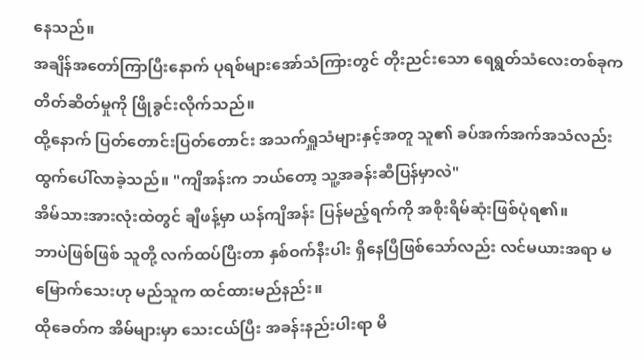နေသည်။
အချိန်အတော်ကြာပြီးနောက် ပုရစ်များအော်သံကြားတွင် တိုးညင်းသော ရေရွတ်သံလေးတစ်ခုက တိတ်ဆိတ်မှုကို ဖြိုခွင်းလိုက်သည်။
ထို့နောက် ပြတ်တောင်းပြတ်တောင်း အသက်ရှူသံများနှင့်အတူ သူ၏ ခပ်အက်အက်အသံလည်း ထွက်ပေါ်လာခဲ့သည်။ "ကျိအန်းက ဘယ်တော့ သူ့အခန်းဆီပြန်မှာလဲ"
အိမ်သားအားလုံးထဲတွင် ချီဖန့်မှာ ယန်ကျိအန်း ပြန်မည့်ရက်ကို အစိုးရိမ်ဆုံးဖြစ်ပုံရ၏။
ဘာပဲဖြစ်ဖြစ် သူတို့ လက်ထပ်ပြီးတာ နှစ်ဝက်နီးပါး ရှိနေပြီဖြစ်သော်လည်း လင်မယားအရာ မမြောက်သေးဟု မည်သူက ထင်ထားမည်နည်း။
ထိုခေတ်က အိမ်များမှာ သေးငယ်ပြီး အခန်းနည်းပါးရာ မိ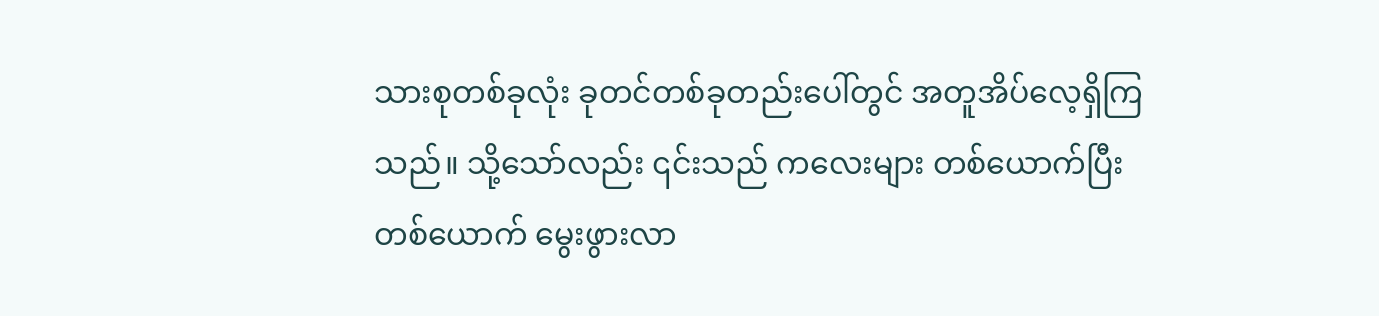သားစုတစ်ခုလုံး ခုတင်တစ်ခုတည်းပေါ်တွင် အတူအိပ်လေ့ရှိကြသည်။ သို့သော်လည်း ၎င်းသည် ကလေးများ တစ်ယောက်ပြီးတစ်ယောက် မွေးဖွားလာ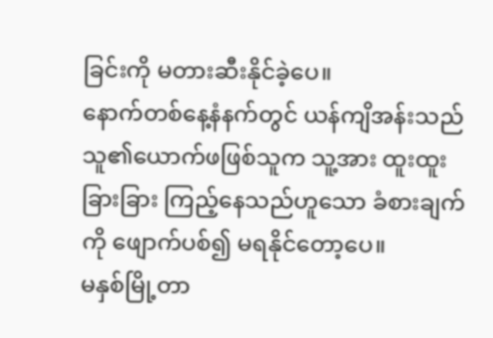ခြင်းကို မတားဆီးနိုင်ခဲ့ပေ။
နောက်တစ်နေ့နံနက်တွင် ယန်ကျိအန်းသည် သူ၏ယောက်ဖဖြစ်သူက သူ့အား ထူးထူးခြားခြား ကြည့်နေသည်ဟူသော ခံစားချက်ကို ဖျောက်ပစ်၍ မရနိုင်တော့ပေ။
မနှစ်မြို့တာ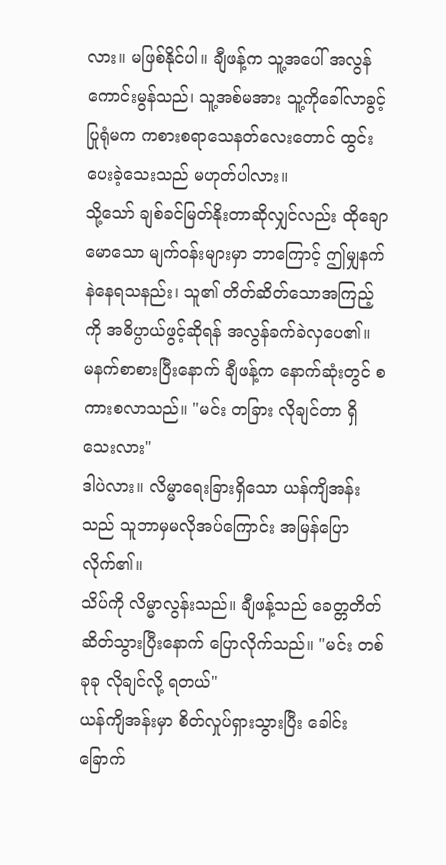လား။ မဖြစ်နိုင်ပါ။ ချီဖန့်က သူ့အပေါ် အလွန်ကောင်းမွန်သည်၊ သူ့အစ်မအား သူ့ကိုခေါ်လာခွင့်ပြုရုံမက ကစားစရာသေနတ်လေးတောင် ထွင်းပေးခဲ့သေးသည် မဟုတ်ပါလား။
သို့သော် ချစ်ခင်မြတ်နိုးတာဆိုလျှင်လည်း ထိုချောမောသော မျက်ဝန်းများမှာ ဘာကြောင့် ဤမျှနက်နဲနေရသနည်း၊ သူ၏ တိတ်ဆိတ်သောအကြည့်ကို အဓိပ္ပာယ်ဖွင့်ဆိုရန် အလွန်ခက်ခဲလှပေ၏။
မနက်စာစားပြီးနောက် ချီဖန့်က နောက်ဆုံးတွင် စကားစလာသည်။ "မင်း တခြား လိုချင်တာ ရှိသေးလား"
ဒါပဲလား။ လိမ္မာရေးခြားရှိသော ယန်ကျိအန်းသည် သူဘာမှမလိုအပ်ကြောင်း အမြန်ပြောလိုက်၏။
သိပ်ကို လိမ္မာလွန်းသည်။ ချီဖန့်သည် ခေတ္တတိတ်ဆိတ်သွားပြီးနောက် ပြောလိုက်သည်။ "မင်း တစ်ခုခု လိုချင်လို့ ရတယ်"
ယန်ကျိအန်းမှာ စိတ်လှုပ်ရှားသွားပြီး ခေါင်းခြောက်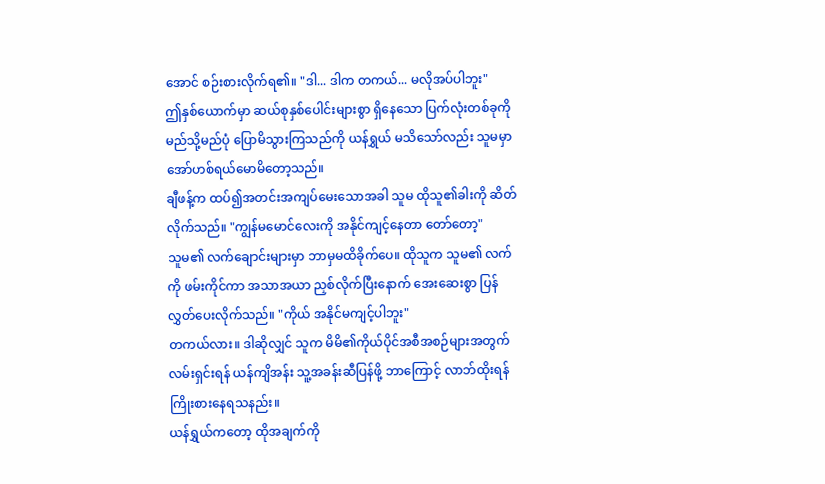အောင် စဉ်းစားလိုက်ရ၏။ "ဒါ... ဒါက တကယ်... မလိုအပ်ပါဘူး"
ဤနှစ်ယောက်မှာ ဆယ်စုနှစ်ပေါင်းများစွာ ရှိနေသော ပြက်လုံးတစ်ခုကို မည်သို့မည်ပုံ ပြောမိသွားကြသည်ကို ယန်ရွှယ် မသိသော်လည်း သူမမှာ အော်ဟစ်ရယ်မောမိတော့သည်။
ချီဖန့်က ထပ်၍အတင်းအကျပ်မေးသောအခါ သူမ ထိုသူ၏ခါးကို ဆိတ်လိုက်သည်။ "ကျွန်မမောင်လေးကို အနိုင်ကျင့်နေတာ တော်တော့"
သူမ၏ လက်ချောင်းများမှာ ဘာမှမထိခိုက်ပေ။ ထိုသူက သူမ၏ လက်ကို ဖမ်းကိုင်ကာ အသာအယာ ညှစ်လိုက်ပြီးနောက် အေးဆေးစွာ ပြန်လွှတ်ပေးလိုက်သည်။ "ကိုယ် အနိုင်မကျင့်ပါဘူး"
တကယ်လား။ ဒါဆိုလျှင် သူက မိမိ၏ကိုယ်ပိုင်အစီအစဉ်များအတွက် လမ်းရှင်းရန် ယန်ကျိအန်း သူ့အခန်းဆီပြန်ဖို့ ဘာကြောင့် လာဘ်ထိုးရန် ကြိုးစားနေရသနည်း။
ယန်ရွှယ်ကတော့ ထိုအချက်ကို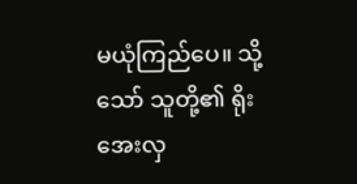မယုံကြည်ပေ။ သို့သော် သူတို့၏ ရိုးအေးလှ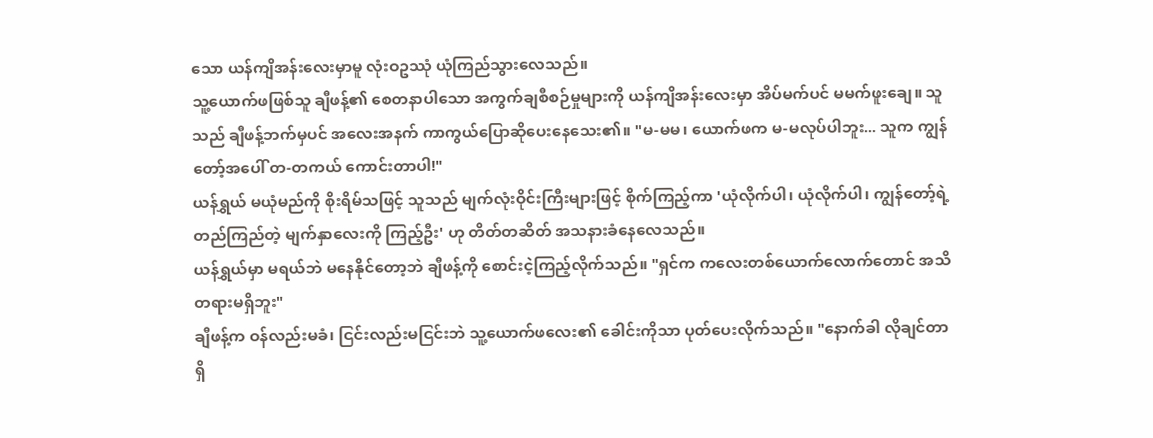သော ယန်ကျိအန်းလေးမှာမူ လုံးဝဥဿုံ ယုံကြည်သွားလေသည်။
သူ့ယောက်ဖဖြစ်သူ ချီဖန့်၏ စေတနာပါသော အကွက်ချစီစဉ်မှုများကို ယန်ကျိအန်းလေးမှာ အိပ်မက်ပင် မမက်ဖူးချေ။ သူသည် ချီဖန့်ဘက်မှပင် အလေးအနက် ကာကွယ်ပြောဆိုပေးနေသေး၏။ "မ-မမ၊ ယောက်ဖက မ-မလုပ်ပါဘူး... သူက ကျွန်တော့်အပေါ် တ-တကယ် ကောင်းတာပါ!"
ယန်ရွှယ် မယုံမည်ကို စိုးရိမ်သဖြင့် သူသည် မျက်လုံးဝိုင်းကြီးများဖြင့် စိုက်ကြည့်ကာ 'ယုံလိုက်ပါ၊ ယုံလိုက်ပါ၊ ကျွန်တော့်ရဲ့ တည်ကြည်တဲ့ မျက်နှာလေးကို ကြည့်ဦး' ဟု တိတ်တဆိတ် အသနားခံနေလေသည်။
ယန်ရွှယ်မှာ မရယ်ဘဲ မနေနိုင်တော့ဘဲ ချီဖန့်ကို စောင်းငဲ့ကြည့်လိုက်သည်။ "ရှင်က ကလေးတစ်ယောက်လောက်တောင် အသိတရားမရှိဘူး"
ချီဖန့်က ဝန်လည်းမခံ၊ ငြင်းလည်းမငြင်းဘဲ သူ့ယောက်ဖလေး၏ ခေါင်းကိုသာ ပုတ်ပေးလိုက်သည်။ "နောက်ခါ လိုချင်တာရှိ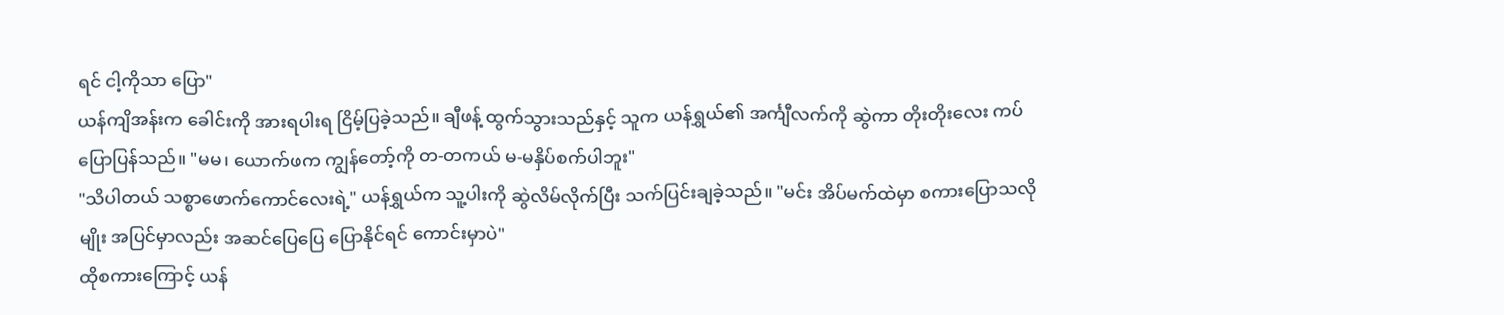ရင် ငါ့ကိုသာ ပြော"
ယန်ကျိအန်းက ခေါင်းကို အားရပါးရ ငြိမ့်ပြခဲ့သည်။ ချီဖန့် ထွက်သွားသည်နှင့် သူက ယန်ရွှယ်၏ အင်္ကျီလက်ကို ဆွဲကာ တိုးတိုးလေး ကပ်ပြောပြန်သည်။ "မမ၊ ယောက်ဖက ကျွန်တော့်ကို တ-တကယ် မ-မနှိပ်စက်ပါဘူး"
"သိပါတယ် သစ္စာဖောက်ကောင်လေးရဲ့" ယန်ရွှယ်က သူ့ပါးကို ဆွဲလိမ်လိုက်ပြီး သက်ပြင်းချခဲ့သည်။ "မင်း အိပ်မက်ထဲမှာ စကားပြောသလိုမျိုး အပြင်မှာလည်း အဆင်ပြေပြေ ပြောနိုင်ရင် ကောင်းမှာပဲ"
ထိုစကားကြောင့် ယန်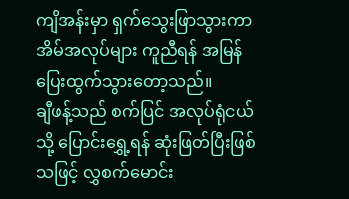ကျိအန်းမှာ ရှက်သွေးဖြာသွားကာ အိမ်အလုပ်များ ကူညီရန် အမြန်ပြေးထွက်သွားတော့သည်။
ချီဖန့်သည် စက်ပြင် အလုပ်ရုံငယ်သို့ ပြောင်းရွှေ့ရန် ဆုံးဖြတ်ပြီးဖြစ်သဖြင့် လွှစက်မောင်း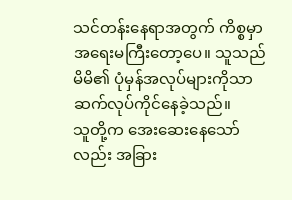သင်တန်းနေရာအတွက် ကိစ္စမှာ အရေးမကြီးတော့ပေ။ သူသည် မိမိ၏ ပုံမှန်အလုပ်များကိုသာ ဆက်လုပ်ကိုင်နေခဲ့သည်။
သူတို့က အေးဆေးနေသော်လည်း အခြား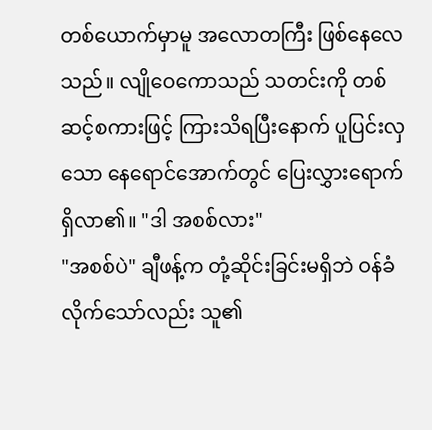တစ်ယောက်မှာမူ အလောတကြီး ဖြစ်နေလေသည်။ လျိုဝေကောသည် သတင်းကို တစ်ဆင့်စကားဖြင့် ကြားသိရပြီးနောက် ပူပြင်းလှသော နေရောင်အောက်တွင် ပြေးလွှားရောက်ရှိလာ၏။ "ဒါ အစစ်လား"
"အစစ်ပဲ" ချီဖန့်က တုံ့ဆိုင်းခြင်းမရှိဘဲ ဝန်ခံလိုက်သော်လည်း သူ၏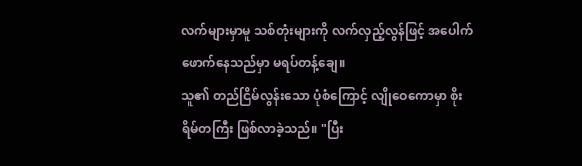လက်များမှာမူ သစ်တုံးများကို လက်လှည့်လွန်ဖြင့် အပေါက်ဖောက်နေသည်မှာ မရပ်တန့်ချေ။
သူ၏ တည်ငြိမ်လွန်းသော ပုံစံကြောင့် လျိုဝေကောမှာ စိုးရိမ်တကြီး ဖြစ်လာခဲ့သည်။ "ပြီး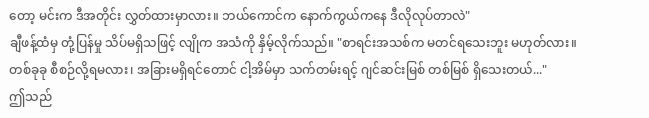တော့ မင်းက ဒီအတိုင်း လွှတ်ထားမှာလား။ ဘယ်ကောင်က နောက်ကွယ်ကနေ ဒီလိုလုပ်တာလဲ"
ချီဖန့်ထံမှ တုံ့ပြန်မှု သိပ်မရှိသဖြင့် လျိုက အသံကို နှိမ့်လိုက်သည်။ "စာရင်းအသစ်က မတင်ရသေးဘူး မဟုတ်လား။ တစ်ခုခု စီစဉ်လို့ရမလား၊ အခြားမရှိရင်တောင် ငါ့အိမ်မှာ သက်တမ်းရင့် ဂျင်ဆင်းမြစ် တစ်မြစ် ရှိသေးတယ်..."
ဤသည်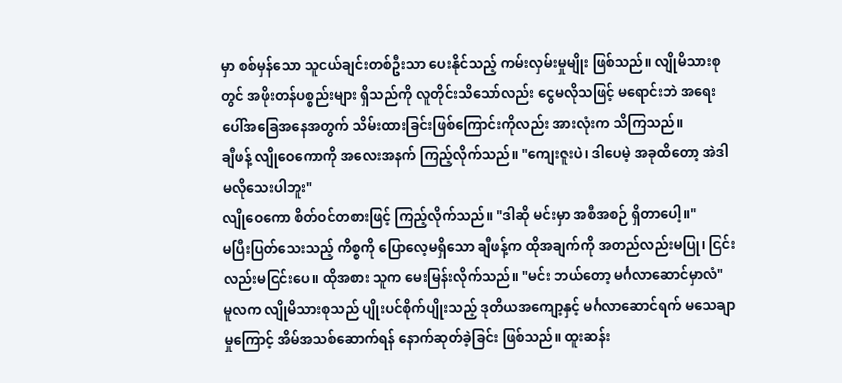မှာ စစ်မှန်သော သူငယ်ချင်းတစ်ဦးသာ ပေးနိုင်သည့် ကမ်းလှမ်းမှုမျိုး ဖြစ်သည်။ လျိုမိသားစုတွင် အဖိုးတန်ပစ္စည်းများ ရှိသည်ကို လူတိုင်းသိသော်လည်း ငွေမလိုသဖြင့် မရောင်းဘဲ အရေးပေါ်အခြေအနေအတွက် သိမ်းထားခြင်းဖြစ်ကြောင်းကိုလည်း အားလုံးက သိကြသည်။
ချီဖန့် လျိုဝေကောကို အလေးအနက် ကြည့်လိုက်သည်။ "ကျေးဇူးပဲ၊ ဒါပေမဲ့ အခုထိတော့ အဲဒါ မလိုသေးပါဘူး"
လျိုဝေကော စိတ်ဝင်တစားဖြင့် ကြည့်လိုက်သည်။ "ဒါဆို မင်းမှာ အစီအစဉ် ရှိတာပေါ့။"
မပြီးပြတ်သေးသည့် ကိစ္စကို ပြောလေ့မရှိသော ချီဖန့်က ထိုအချက်ကို အတည်လည်းမပြု၊ ငြင်းလည်းမငြင်းပေ။ ထိုအစား သူက မေးမြန်းလိုက်သည်။ "မင်း ဘယ်တော့ မင်္ဂလာဆောင်မှာလံ"
မူလက လျိုမိသားစုသည် ပျိုးပင်စိုက်ပျိုးသည့် ဒုတိယအကျော့နှင့် မင်္ဂလာဆောင်ရက် မသေချာမှုကြောင့် အိမ်အသစ်ဆောက်ရန် နောက်ဆုတ်ခဲ့ခြင်း ဖြစ်သည်။ ထူးဆန်း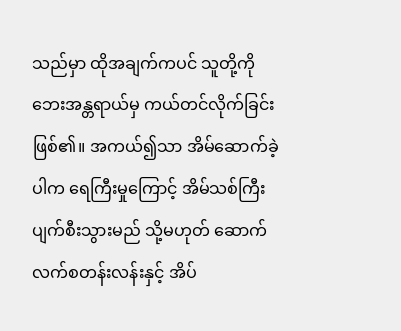သည်မှာ ထိုအချက်ကပင် သူတို့ကို ဘေးအန္တရာယ်မှ ကယ်တင်လိုက်ခြင်း ဖြစ်၏။ အကယ်၍သာ အိမ်ဆောက်ခဲ့ပါက ရေကြီးမှုကြောင့် အိမ်သစ်ကြီး ပျက်စီးသွားမည် သို့မဟုတ် ဆောက်လက်စတန်းလန်းနှင့် အိပ်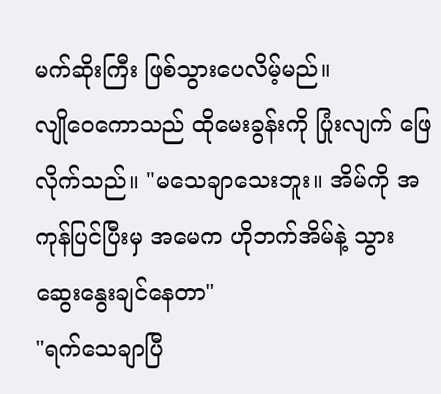မက်ဆိုးကြီး ဖြစ်သွားပေလိမ့်မည်။
လျိုဝေကောသည် ထိုမေးခွန်းကို ပြုံးလျက် ဖြေလိုက်သည်။ "မသေချာသေးဘူး။ အိမ်ကို အကုန်ပြင်ပြီးမှ အမေက ဟိုဘက်အိမ်နဲ့ သွားဆွေးနွေးချင်နေတာ"
"ရက်သေချာပြီ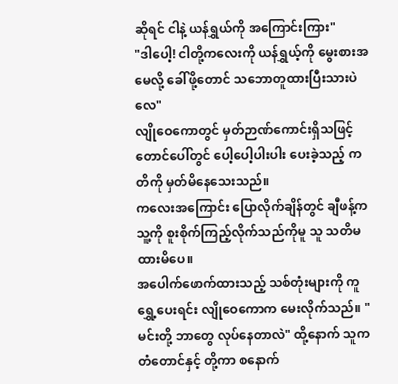ဆိုရင် ငါနဲ့ ယန်ရွှယ်ကို အကြောင်းကြား"
"ဒါပေါ့! ငါတို့ကလေးကို ယန်ရွှယ့်ကို မွေးစားအမေလို့ ခေါ်ဖို့တောင် သဘောတူထားပြီးသားပဲလေ"
လျိုဝေကောတွင် မှတ်ဉာဏ်ကောင်းရှိသဖြင့် တောင်ပေါ်တွင် ပေါ့ပေါ့ပါးပါး ပေးခဲ့သည့် ကတိကို မှတ်မိနေသေးသည်။
ကလေးအကြောင်း ပြောလိုက်ချိန်တွင် ချီဖန့်က သူ့ကို စူးစိုက်ကြည့်လိုက်သည်ကိုမူ သူ သတိမထားမိပေ။
အပေါက်ဖောက်ထားသည့် သစ်တုံးများကို ကူရွှေ့ပေးရင်း လျိုဝေကောက မေးလိုက်သည်။ "မင်းတို့ ဘာတွေ လုပ်နေတာလဲ" ထို့နောက် သူက တံတောင်နှင့် တို့ကာ စနောက်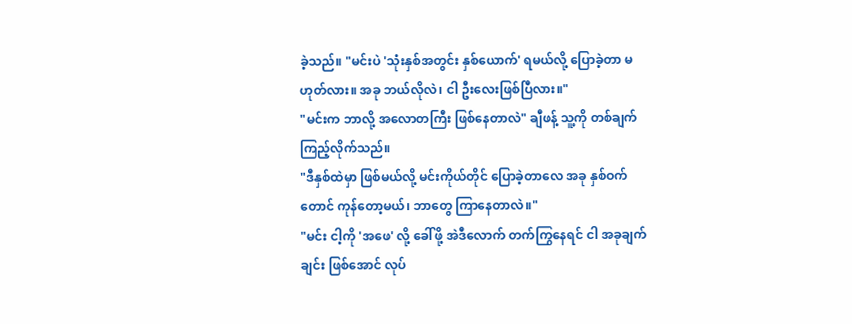ခဲ့သည်။ "မင်းပဲ 'သုံးနှစ်အတွင်း နှစ်ယောက်' ရမယ်လို့ ပြောခဲ့တာ မဟုတ်လား။ အခု ဘယ်လိုလဲ၊ ငါ ဦးလေးဖြစ်ပြီလား။"
"မင်းက ဘာလို့ အလောတကြီး ဖြစ်နေတာလဲ" ချီဖန့် သူ့ကို တစ်ချက်ကြည့်လိုက်သည်။
"ဒီနှစ်ထဲမှာ ဖြစ်မယ်လို့ မင်းကိုယ်တိုင် ပြောခဲ့တာလေ အခု နှစ်ဝက်တောင် ကုန်တော့မယ်၊ ဘာတွေ ကြာနေတာလဲ။"
"မင်း ငါ့ကို 'အဖေ' လို့ ခေါ်ဖို့ အဲဒီလောက် တက်ကြွနေရင် ငါ အခုချက်ချင်း ဖြစ်အောင် လုပ်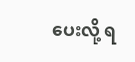ပေးလို့ ရ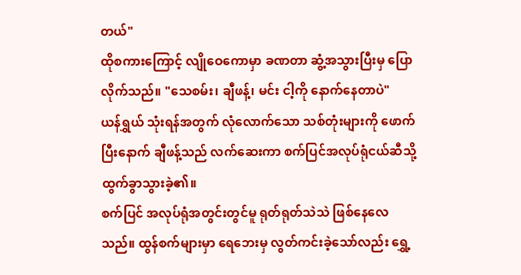တယ်"
ထိုစကားကြောင့် လျိုဝေကောမှာ ခဏတာ ဆွံ့အသွားပြီးမှ ပြောလိုက်သည်။ "သေစမ်း၊ ချီဖန့်၊ မင်း ငါ့ကို နောက်နေတာပဲ"
ယန်ရွှယ် သုံးရန်အတွက် လုံလောက်သော သစ်တုံးများကို ဖောက်ပြီးနောက် ချီဖန့်သည် လက်ဆေးကာ စက်ပြင်အလုပ်ရုံငယ်ဆီသို့ ထွက်ခွာသွားခဲ့၏။
စက်ပြင် အလုပ်ရုံအတွင်းတွင်မူ ရုတ်ရုတ်သဲသဲ ဖြစ်နေလေသည်။ ထွန်စက်များမှာ ရေဘေးမှ လွတ်ကင်းခဲ့သော်လည်း ရွှေ့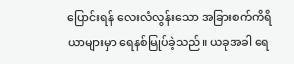ပြောင်းရန် လေးလံလွန်းသော အခြားစက်ကိရိယာများမှာ ရေနစ်မြုပ်ခဲ့သည်။ ယခုအခါ ရေ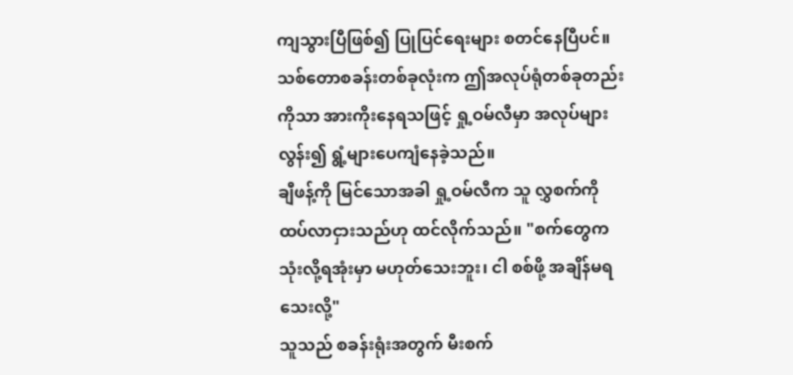ကျသွားပြီဖြစ်၍ ပြုပြင်ရေးများ စတင်နေပြီပင်။ သစ်တောစခန်းတစ်ခုလုံးက ဤအလုပ်ရုံတစ်ခုတည်းကိုသာ အားကိုးနေရသဖြင့် ရှု့ဝမ်လီမှာ အလုပ်များလွန်း၍ ရွံ့များပေကျံနေခဲ့သည်။
ချီဖန့်ကို မြင်သောအခါ ရှု့ဝမ်လီက သူ လွှစက်ကို ထပ်လာငှားသည်ဟု ထင်လိုက်သည်။ "စက်တွေက သုံးလို့ရအုံးမှာ မဟုတ်သေးဘူး၊ ငါ စစ်ဖို့ အချိန်မရသေးလို့"
သူသည် စခန်းရုံးအတွက် မီးစက်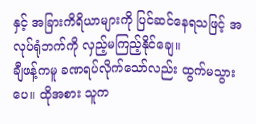နှင့် အခြားကိရိယာများကို ပြင်ဆင်နေရသဖြင့် အလုပ်ရုံဘက်ကို လှည့်မကြည့်နိုင်ချေ။
ချီဖန့်ကမူ ခဏရပ်လိုက်သော်လည်း ထွက်မသွားပေ။ ထိုအစား သူက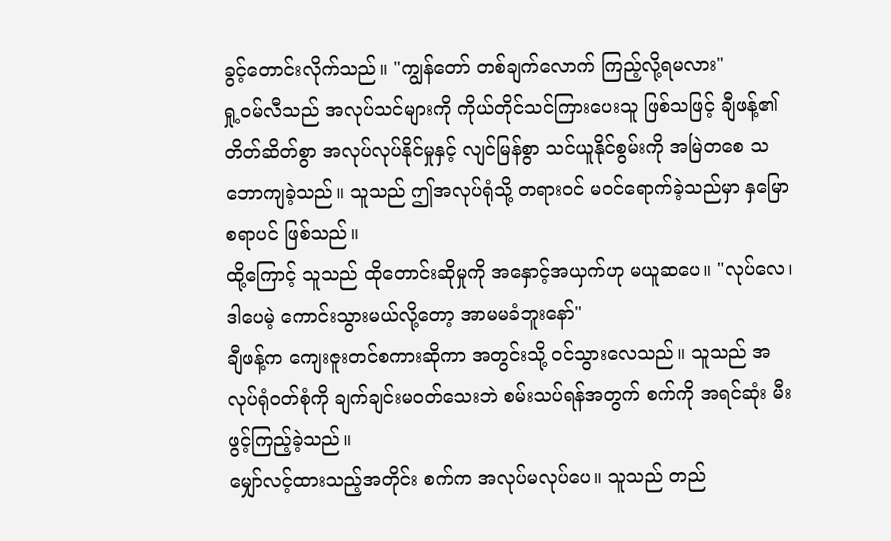ခွင့်တောင်းလိုက်သည်။ "ကျွန်တော် တစ်ချက်လောက် ကြည့်လို့ရမလား"
ရှု့ဝမ်လီသည် အလုပ်သင်များကို ကိုယ်တိုင်သင်ကြားပေးသူ ဖြစ်သဖြင့် ချီဖန့်၏ တိတ်ဆိတ်စွာ အလုပ်လုပ်နိုင်မှုနှင့် လျင်မြန်စွာ သင်ယူနိုင်စွမ်းကို အမြဲတစေ သဘောကျခဲ့သည်။ သူသည် ဤအလုပ်ရုံသို့ တရားဝင် မဝင်ရောက်ခဲ့သည်မှာ နှမြောစရာပင် ဖြစ်သည်။
ထို့ကြောင့် သူသည် ထိုတောင်းဆိုမှုကို အနှောင့်အယှက်ဟု မယူဆပေ။ "လုပ်လေ၊ ဒါပေမဲ့ ကောင်းသွားမယ်လို့တော့ အာမမခံဘူးနော်"
ချီဖန့်က ကျေးဇူးတင်စကားဆိုကာ အတွင်းသို့ ဝင်သွားလေသည်။ သူသည် အလုပ်ရုံဝတ်စုံကို ချက်ချင်းမဝတ်သေးဘဲ စမ်းသပ်ရန်အတွက် စက်ကို အရင်ဆုံး မီးဖွင့်ကြည့်ခဲ့သည်။
မျှော်လင့်ထားသည့်အတိုင်း စက်က အလုပ်မလုပ်ပေ။ သူသည် တည်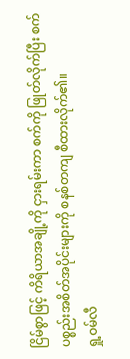ငြိမ်စွာဖြင့် ကိရိယာအချို့ကို ငှားရမ်းကာ စက်ကို ဖြုတ်လိုက်ပြီး စက်ပစ္စည်းအစိတ်အပိုင်းများကို စနစ်တကျ စီထားလိုက်၏။
ရှု့ဝမ်လီ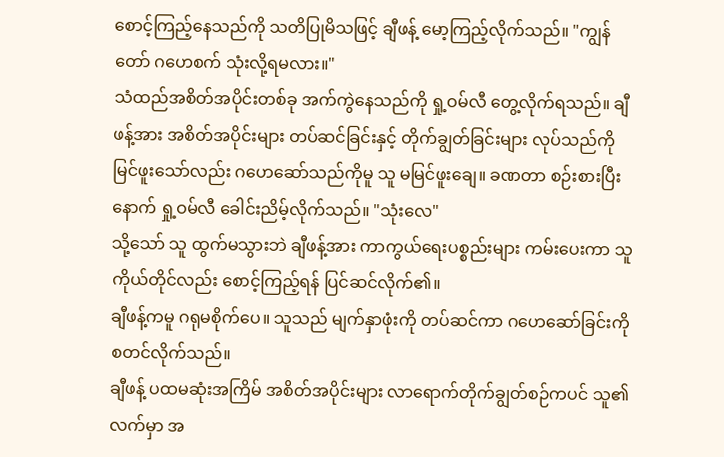စောင့်ကြည့်နေသည်ကို သတိပြုမိသဖြင့် ချီဖန့် မော့ကြည့်လိုက်သည်။ "ကျွန်တော် ဂဟေစက် သုံးလို့ရမလား။"
သံထည်အစိတ်အပိုင်းတစ်ခု အက်ကွဲနေသည်ကို ရှု့ဝမ်လီ တွေ့လိုက်ရသည်။ ချီဖန့်အား အစိတ်အပိုင်းများ တပ်ဆင်ခြင်းနှင့် တိုက်ချွတ်ခြင်းများ လုပ်သည်ကို မြင်ဖူးသော်လည်း ဂဟေဆော်သည်ကိုမူ သူ မမြင်ဖူးချေ။ ခဏတာ စဉ်းစားပြီးနောက် ရှု့ဝမ်လီ ခေါင်းညိမ့်လိုက်သည်။ "သုံးလေ"
သို့သော် သူ ထွက်မသွားဘဲ ချီဖန့်အား ကာကွယ်ရေးပစ္စည်းများ ကမ်းပေးကာ သူကိုယ်တိုင်လည်း စောင့်ကြည့်ရန် ပြင်ဆင်လိုက်၏။
ချီဖန့်ကမူ ဂရုမစိုက်ပေ။ သူသည် မျက်နှာဖုံးကို တပ်ဆင်ကာ ဂဟေဆော်ခြင်းကို စတင်လိုက်သည်။
ချီဖန့် ပထမဆုံးအကြိမ် အစိတ်အပိုင်းများ လာရောက်တိုက်ချွတ်စဉ်ကပင် သူ၏လက်မှာ အ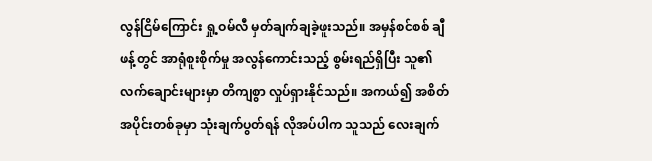လွန်ငြိမ်ကြောင်း ရှု့ဝမ်လီ မှတ်ချက်ချခဲ့ဖူးသည်။ အမှန်စင်စစ် ချီဖန့်တွင် အာရုံစူးစိုက်မှု အလွန်ကောင်းသည့် စွမ်းရည်ရှိပြီး သူ၏ လက်ချောင်းများမှာ တိကျစွာ လှုပ်ရှားနိုင်သည်။ အကယ်၍ အစိတ်အပိုင်းတစ်ခုမှာ သုံးချက်ပွတ်ရန် လိုအပ်ပါက သူသည် လေးချက်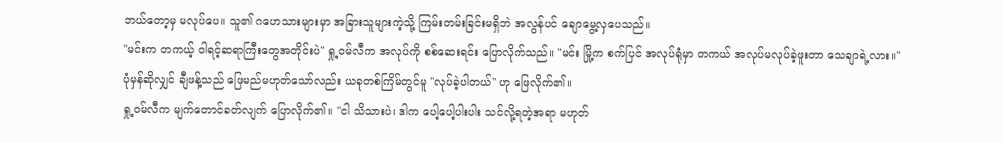ဘယ်တော့မှ မလုပ်ပေ။ သူ၏ ဂဟေသားများမှာ အခြားသူများကဲ့သို့ ကြမ်းတမ်းခြင်းမရှိဘဲ အလွန်ပင် ချောမွေ့လှပေသည်။
"မင်းက တကယ့် ဝါရင့်ဆရာကြီးတွေအတိုင်းပဲ" ရှု့ဝမ်လီက အလုပ်ကို စစ်ဆေးရင်း ပြောလိုက်သည်။ "မင်း မြို့က စက်ပြင် အလုပ်ရုံမှာ တကယ် အလုပ်မလုပ်ခဲ့ဖူးတာ သေချာရဲ့လား။"
ပုံမှန်ဆိုလျှင် ချီဖန့်သည် ဖြေမည်မဟုတ်သော်လည်း ယခုတစ်ကြိမ်တွင်မူ "လုပ်ခဲ့ပါတယ်" ဟု ဖြေလိုက်၏။
ရှု့ဝမ်လီက မျက်တောင်ခတ်လျက် ပြောလိုက်၏။ "ငါ သိသားပဲ၊ ဒါက ပေါ့ပေါ့ပါးပါး သင်လို့ရတဲ့အရာ မဟုတ်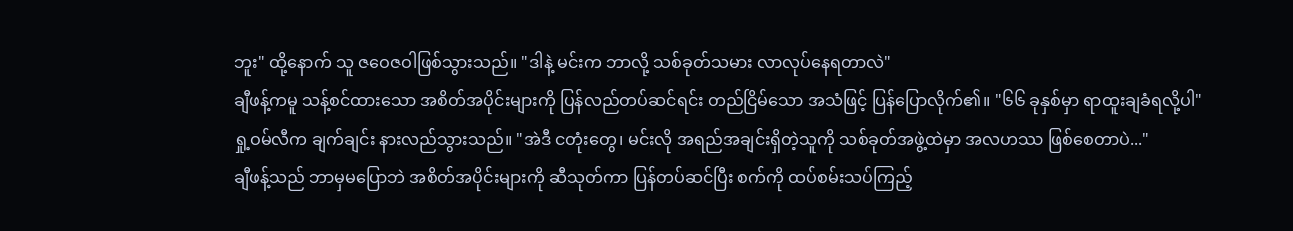ဘူး" ထို့နောက် သူ ဇဝေဇဝါဖြစ်သွားသည်။ "ဒါနဲ့ မင်းက ဘာလို့ သစ်ခုတ်သမား လာလုပ်နေရတာလဲ"
ချီဖန့်ကမူ သန့်စင်ထားသော အစိတ်အပိုင်းများကို ပြန်လည်တပ်ဆင်ရင်း တည်ငြိမ်သော အသံဖြင့် ပြန်ပြောလိုက်၏။ "၆၆ ခုနှစ်မှာ ရာထူးချခံရလို့ပါ"
ရှု့ဝမ်လီက ချက်ချင်း နားလည်သွားသည်။ "အဲဒီ ငတုံးတွေ၊ မင်းလို အရည်အချင်းရှိတဲ့သူကို သစ်ခုတ်အဖွဲ့ထဲမှာ အလဟဿ ဖြစ်စေတာပဲ..."
ချီဖန့်သည် ဘာမှမပြောဘဲ အစိတ်အပိုင်းများကို ဆီသုတ်ကာ ပြန်တပ်ဆင်ပြီး စက်ကို ထပ်စမ်းသပ်ကြည့်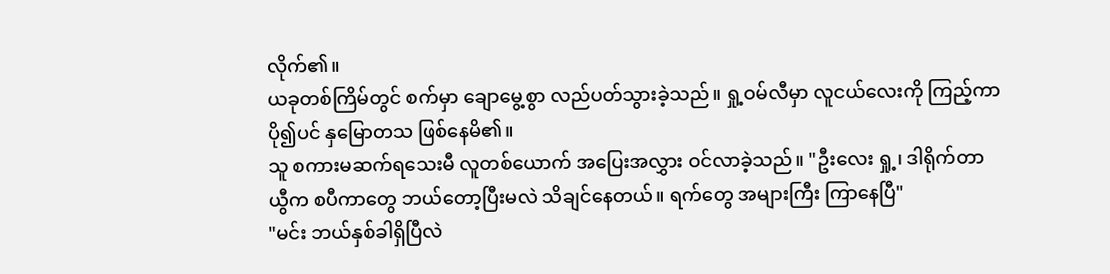လိုက်၏။
ယခုတစ်ကြိမ်တွင် စက်မှာ ချောမွေ့စွာ လည်ပတ်သွားခဲ့သည်။ ရှု့ဝမ်လီမှာ လူငယ်လေးကို ကြည့်ကာ ပို၍ပင် နှမြောတသ ဖြစ်နေမိ၏။
သူ စကားမဆက်ရသေးမီ လူတစ်ယောက် အပြေးအလွှား ဝင်လာခဲ့သည်။ "ဦးလေး ရှု့၊ ဒါရိုက်တာ ယွီက စပီကာတွေ ဘယ်တော့ပြီးမလဲ သိချင်နေတယ်။ ရက်တွေ အများကြီး ကြာနေပြီ"
"မင်း ဘယ်နှစ်ခါရှိပြီလဲ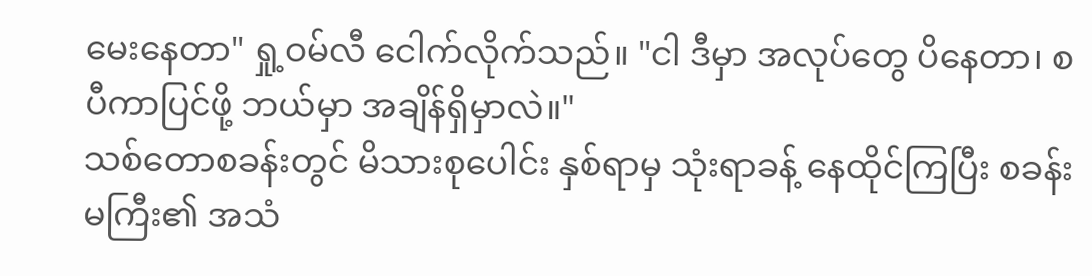မေးနေတာ" ရှု့ဝမ်လီ ငေါက်လိုက်သည်။ "ငါ ဒီမှာ အလုပ်တွေ ပိနေတာ၊ စပီကာပြင်ဖို့ ဘယ်မှာ အချိန်ရှိမှာလဲ။"
သစ်တောစခန်းတွင် မိသားစုပေါင်း နှစ်ရာမှ သုံးရာခန့် နေထိုင်ကြပြီး စခန်းမကြီး၏ အသံ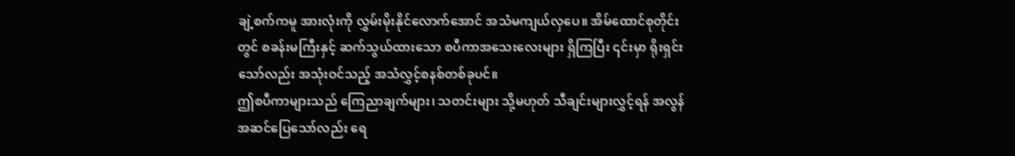ချဲ့စက်ကမူ အားလုံးကို လွှမ်းမိုးနိုင်လောက်အောင် အသံမကျယ်လှပေ။ အိမ်ထောင်စုတိုင်းတွင် စခန်းမကြီးနှင့် ဆက်သွယ်ထားသော စပီကာအသေးလေးများ ရှိကြပြီး ၎င်းမှာ ရိုးရှင်းသော်လည်း အသုံးဝင်သည့် အသံလွှင့်စနစ်တစ်ခုပင်။
ဤစပီကာများသည် ကြေညာချက်များ၊ သတင်းများ သို့မဟုတ် သီချင်းများလွှင့်ရန် အလွန်အဆင်ပြေသော်လည်း ရေ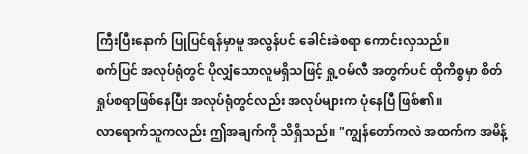ကြီးပြီးနောက် ပြုပြင်ရန်မှာမူ အလွန်ပင် ခေါင်းခဲစရာ ကောင်းလှသည်။
စက်ပြင် အလုပ်ရုံတွင် ပိုလျှံသောလူမရှိသဖြင့် ရှု့ဝမ်လီ အတွက်ပင် ထိုကိစ္စမှာ စိတ်ရှုပ်စရာဖြစ်နေပြီး အလုပ်ရုံတွင်လည်း အလုပ်များက ပုံနေပြီ ဖြစ်၏။
လာရောက်သူကလည်း ဤအချက်ကို သိရှိသည်။ "ကျွန်တော်ကလဲ အထက်က အမိန့်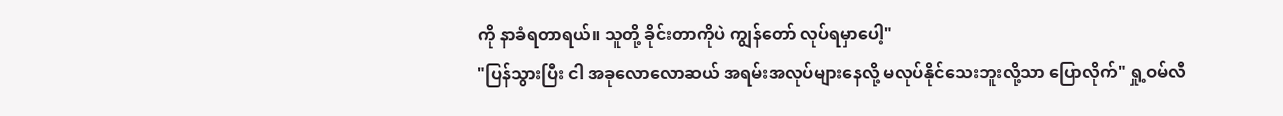ကို နာခံရတာရယ်။ သူတို့ ခိုင်းတာကိုပဲ ကျွန်တော် လုပ်ရမှာပေါ့"
"ပြန်သွားပြီး ငါ အခုလောလောဆယ် အရမ်းအလုပ်များနေလို့ မလုပ်နိုင်သေးဘူးလို့သာ ပြောလိုက်" ရှု့ဝမ်လီ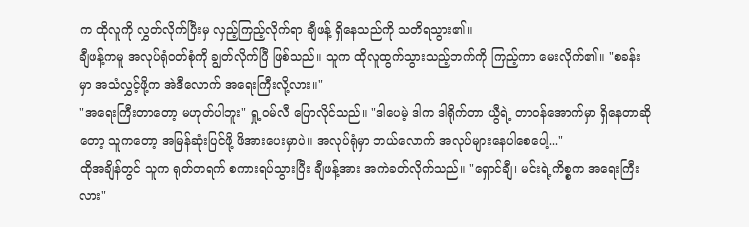က ထိုလူကို လွှတ်လိုက်ပြီးမှ လှည့်ကြည့်လိုက်ရာ ချီဖန့် ရှိနေသည်ကို သတိရသွား၏။
ချီဖန့်ကမူ အလုပ်ရုံဝတ်စုံကို ချွတ်လိုက်ပြီ ဖြစ်သည်။ သူက ထိုလူထွက်သွားသည့်ဘက်ကို ကြည့်ကာ မေးလိုက်၏။ "စခန်းမှာ အသံလွှင့်ဖို့က အဲဒီလောက် အရေးကြီးလို့လား။"
"အရေးကြီးတာတော့ မဟုတ်ပါဘူး" ရှု့ဝမ်လီ ပြောလိုင်သည်။ "ဒါပေမဲ့ ဒါက ဒါရိုက်တာ ယွီရဲ့ တာဝန်အောက်မှာ ရှိနေတာဆိုတော့ သူကတော့ အမြန်ဆုံးပြင်ဖို့ ဖိအားပေးမှာပဲ။ အလုပ်ရုံမှာ ဘယ်လောက် အလုပ်များနေပါစေပေါ့..."
ထိုအချိန်တွင် သူက ရုတ်တရက် စကားရပ်သွားပြီး ချီဖန့်အား အကဲခတ်လိုက်သည်။ "ရှောင်ချီ၊ မင်းရဲ့ကိစ္စက အရေးကြီးလား"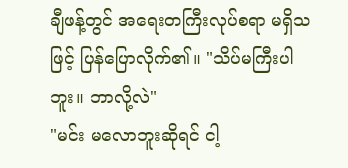ချီဖန့်တွင် အရေးတကြီးလုပ်စရာ မရှိသဖြင့် ပြန်ပြောလိုက်၏။ "သိပ်မကြီးပါဘူး။ ဘာလို့လဲ"
"မင်း မလောဘူးဆိုရင် ငါ့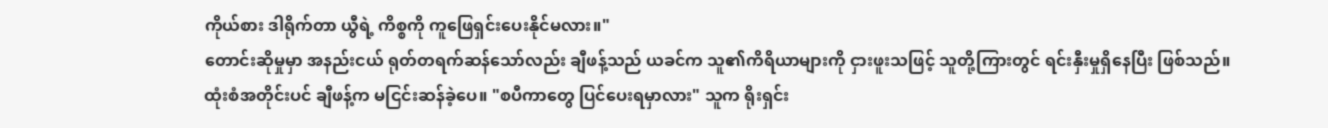ကိုယ်စား ဒါရိုက်တာ ယွီရဲ့ ကိစ္စကို ကူဖြေရှင်းပေးနိုင်မလား။"
တောင်းဆိုမှုမှာ အနည်းငယ် ရုတ်တရက်ဆန်သော်လည်း ချီဖန့်သည် ယခင်က သူ၏ကိရိယာများကို ငှားဖူးသဖြင့် သူတို့ကြားတွင် ရင်းနှီးမှုရှိနေပြီး ဖြစ်သည်။
ထုံးစံအတိုင်းပင် ချီဖန့်က မငြင်းဆန်ခဲ့ပေ။ "စပီကာတွေ ပြင်ပေးရမှာလား" သူက ရိုးရှင်း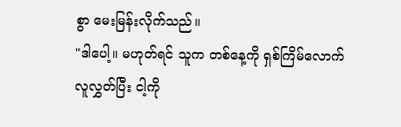စွာ မေးမြန်းလိုက်သည်။
"ဒါပေါ့။ မဟုတ်ရင် သူက တစ်နေ့ကို ရှစ်ကြိမ်လောက် လူလွှတ်ပြီး ငါ့ကို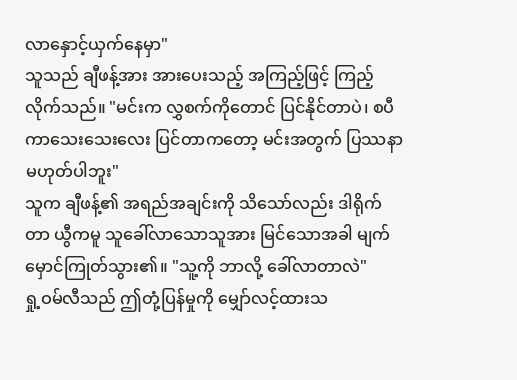လာနှောင့်ယှက်နေမှာ"
သူသည် ချီဖန့်အား အားပေးသည့် အကြည့်ဖြင့် ကြည့်လိုက်သည်။ "မင်းက လွှစက်ကိုတောင် ပြင်နိုင်တာပဲ၊ စပီကာသေးသေးလေး ပြင်တာကတော့ မင်းအတွက် ပြဿနာ မဟုတ်ပါဘူး"
သူက ချီဖန့်၏ အရည်အချင်းကို သိသော်လည်း ဒါရိုက်တာ ယွီကမူ သူခေါ်လာသောသူအား မြင်သောအခါ မျက်မှောင်ကြုတ်သွား၏။ "သူ့ကို ဘာလို့ ခေါ်လာတာလဲ"
ရှု့ဝမ်လီသည် ဤတုံ့ပြန်မှုကို မျှော်လင့်ထားသ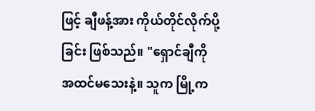ဖြင့် ချီဖန့်အား ကိုယ်တိုင်လိုက်ပို့ခြင်း ဖြစ်သည်။ "ရှောင်ချီကို အထင်မသေးနဲ့။ သူက မြို့က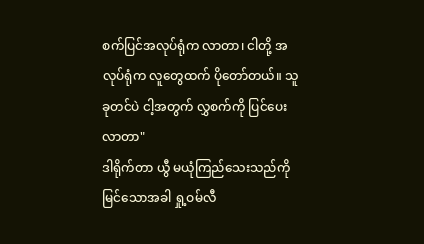စက်ပြင်အလုပ်ရုံက လာတာ၊ ငါတို့ အလုပ်ရုံက လူတွေထက် ပိုတော်တယ်။ သူ ခုတင်ပဲ ငါ့အတွက် လွှစက်ကို ပြင်ပေးလာတာ"
ဒါရိုက်တာ ယွီ မယုံကြည်သေးသည်ကို မြင်သောအခါ ရှု့ဝမ်လီ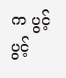က ပွင့်ပွင့်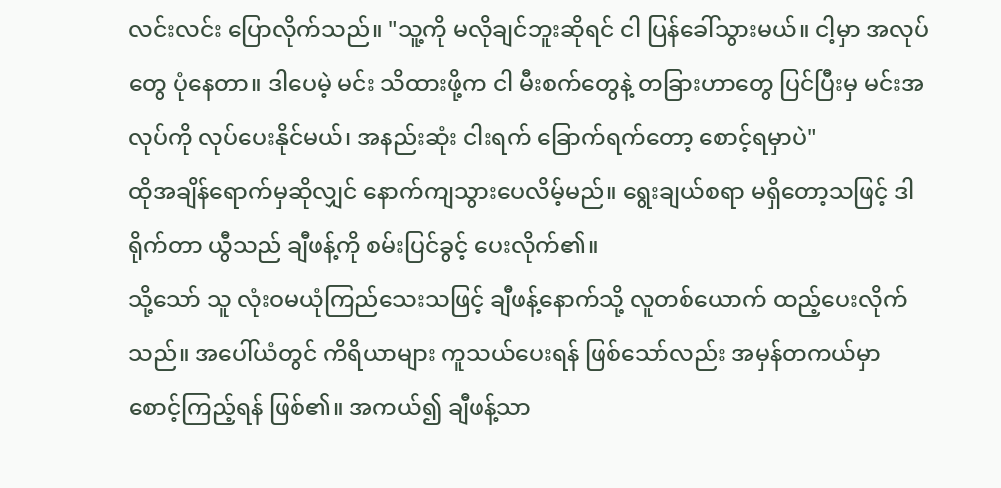လင်းလင်း ပြောလိုက်သည်။ "သူ့ကို မလိုချင်ဘူးဆိုရင် ငါ ပြန်ခေါ်သွားမယ်။ ငါ့မှာ အလုပ်တွေ ပုံနေတာ။ ဒါပေမဲ့ မင်း သိထားဖို့က ငါ မီးစက်တွေနဲ့ တခြားဟာတွေ ပြင်ပြီးမှ မင်းအလုပ်ကို လုပ်ပေးနိုင်မယ်၊ အနည်းဆုံး ငါးရက် ခြောက်ရက်တော့ စောင့်ရမှာပဲ"
ထိုအချိန်ရောက်မှဆိုလျှင် နောက်ကျသွားပေလိမ့်မည်။ ရွေးချယ်စရာ မရှိတော့သဖြင့် ဒါရိုက်တာ ယွီသည် ချီဖန့်ကို စမ်းပြင်ခွင့် ပေးလိုက်၏။
သို့သော် သူ လုံးဝမယုံကြည်သေးသဖြင့် ချီဖန့်နောက်သို့ လူတစ်ယောက် ထည့်ပေးလိုက်သည်။ အပေါ်ယံတွင် ကိရိယာများ ကူသယ်ပေးရန် ဖြစ်သော်လည်း အမှန်တကယ်မှာ စောင့်ကြည့်ရန် ဖြစ်၏။ အကယ်၍ ချီဖန့်သာ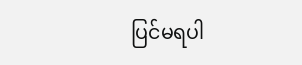ပြင်မရပါ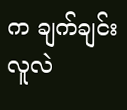က ချက်ချင်း လူလဲ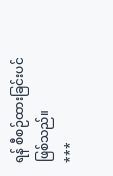ရန် စီစဉ်ထားခြင်းပင် ဖြစ်သည်။
***